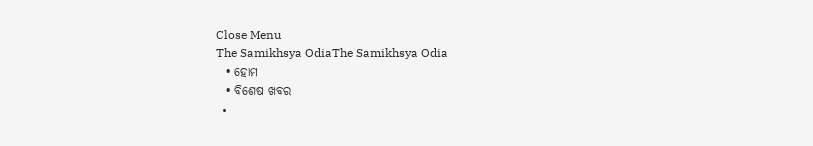Close Menu
The Samikhsya OdiaThe Samikhsya Odia
  • ହୋମ
  • ବିଶେଷ ଖବର
  •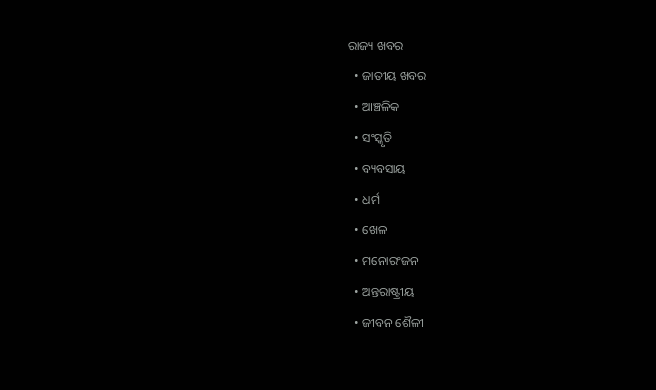ରାଜ୍ୟ ଖବର
  • ଜାତୀୟ ଖବର
  • ଆଞ୍ଚଳିକ
  • ସଂସ୍କୃତି
  • ବ୍ୟବସାୟ
  • ଧର୍ମ
  • ଖେଳ
  • ମନୋରଂଜନ
  • ଅନ୍ତରାଷ୍ଟ୍ରୀୟ
  • ଜୀବନ ଶୈଳୀ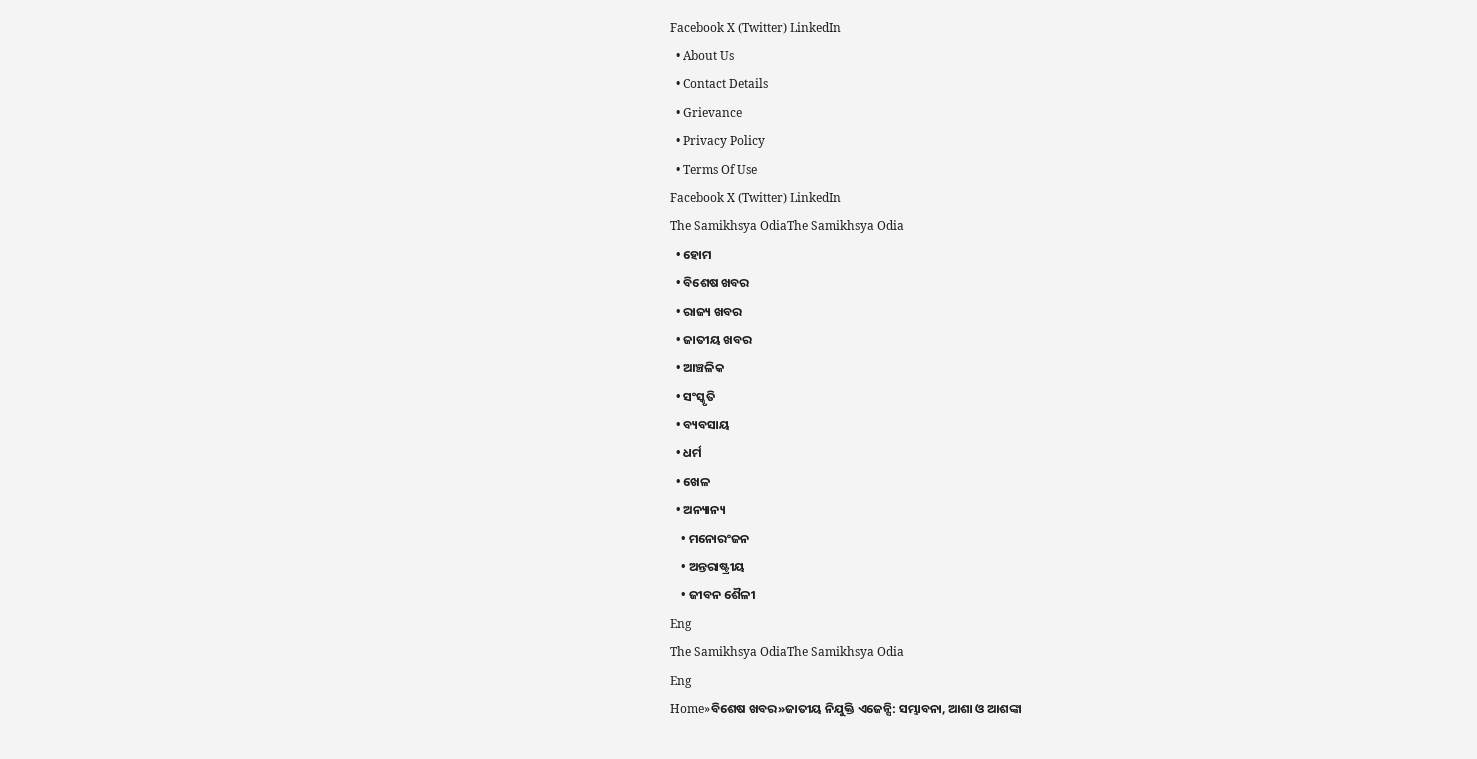Facebook X (Twitter) LinkedIn
  • About Us
  • Contact Details
  • Grievance
  • Privacy Policy
  • Terms Of Use
Facebook X (Twitter) LinkedIn
The Samikhsya OdiaThe Samikhsya Odia
  • ହୋମ
  • ବିଶେଷ ଖବର
  • ରାଜ୍ୟ ଖବର
  • ଜାତୀୟ ଖବର
  • ଆଞ୍ଚଳିକ
  • ସଂସ୍କୃତି
  • ବ୍ୟବସାୟ
  • ଧର୍ମ
  • ଖେଳ
  • ଅନ୍ୟାନ୍ୟ
    • ମନୋରଂଜନ
    • ଅନ୍ତରାଷ୍ଟ୍ରୀୟ
    • ଜୀବନ ଶୈଳୀ
Eng
The Samikhsya OdiaThe Samikhsya Odia
Eng
Home»ବିଶେଷ ଖବର»ଜାତୀୟ ନିଯୁକ୍ତି ଏଜେନ୍ସି: ସମ୍ଭାବନା, ଆଶା ଓ ଆଶଙ୍କା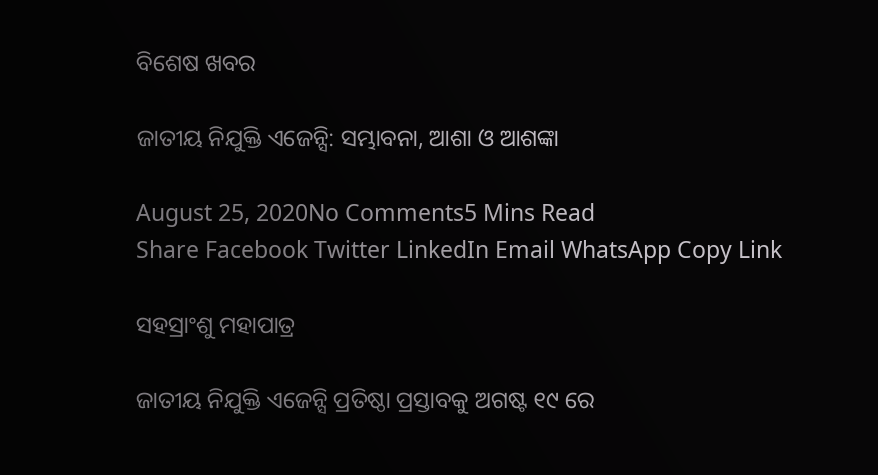ବିଶେଷ ଖବର

ଜାତୀୟ ନିଯୁକ୍ତି ଏଜେନ୍ସି: ସମ୍ଭାବନା, ଆଶା ଓ ଆଶଙ୍କା

August 25, 2020No Comments5 Mins Read
Share Facebook Twitter LinkedIn Email WhatsApp Copy Link

ସହସ୍ରାଂଶୁ ମହାପାତ୍ର

ଜାତୀୟ ନିଯୁକ୍ତି ଏଜେନ୍ସି ପ୍ରତିଷ୍ଠା ପ୍ରସ୍ତାବକୁ ଅଗଷ୍ଟ ୧୯ ରେ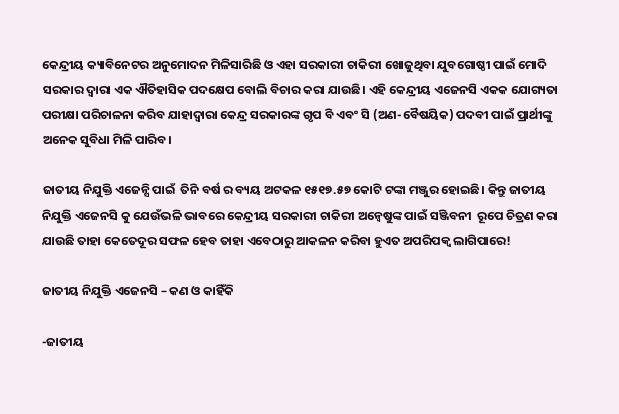କେନ୍ଦ୍ରୀୟ କ୍ୟାବିନେଟର ଅନୁମୋଦନ ମିଳିସାରିଛି ଓ ଏହା ସରକାରୀ ଚାକିରୀ ଖୋଜୁଥିବା ଯୁବଗୋଷ୍ଠୀ ପାଇଁ ମୋଦି ସରକାର ଦ୍ୱାରା ଏକ ଐତିହାସିକ ପଦକ୍ଷେପ ବୋଲି ବିଚାର କରା ଯାଉଛି। ଏହି କେନ୍ଦ୍ରୀୟ ଏଜେନସି ଏକକ ଯୋଗ୍ୟତା ପରୀକ୍ଷା ପରିଚାଳନା କରିବ ଯାହାଦ୍ୱାରା କେନ୍ଦ୍ର ସରକାରଙ୍କ ଗୃପ ବି ଏବଂ ସି (ଅଣ-ବୈଷୟିକ) ପଦବୀ ପାଇଁ ପ୍ରାର୍ଥୀଙ୍କୁ ଅନେକ ସୁବିଧା ମିଳି ପାରିବ।

ଜାତୀୟ ନିଯୁକ୍ତି ଏଜେନ୍ସି ପାଇଁ  ତିନି ବର୍ଷ ର ବ୍ୟୟ ଅଟକଳ ୧୫୧୭.୫୭ କୋଟି ଟଙ୍କା ମଞ୍ଜୁର ହୋଇଛି। କିନ୍ତୁ ଜାତୀୟ ନିଯୁକ୍ତି ଏଜେନସି କୁ ଯେଉଁଭଳି ଭାବରେ କେନ୍ଦ୍ରୀୟ ସରକାରୀ ଚାକିରୀ ଅନ୍ଵେଷୁଙ୍କ ପାଇଁ ସଞ୍ଜିବନୀ  ରୂପେ ଚିତ୍ରଣ କରା ଯାଉଛି ତାହା କେତେଦୂର ସଫଳ ହେବ ତାହା ଏବେଠାରୁ ଆକଳନ କରିବା ହୁଏତ ଅପରିପକ୍ଵ ଲାଗିପାରେ!

ଜାତୀୟ ନିଯୁକ୍ତି ଏଜେନସି – କଣ ଓ କାହିଁକି

-ଜାତୀୟ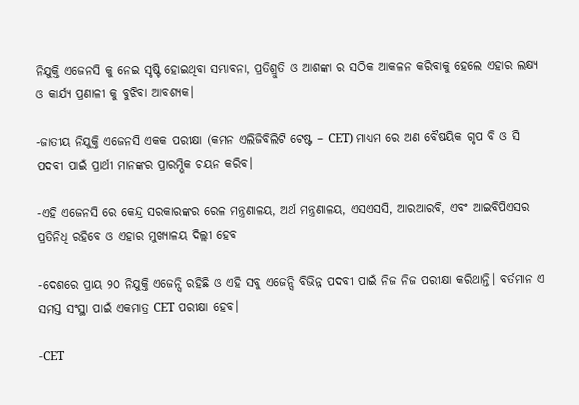ନିଯୁକ୍ତି ଏଜେନସି କୁ ନେଇ ସୃଷ୍ଟି ହୋଇଥିବା ସମ୍ଭାବନା, ପ୍ରତିଶ୍ରୁତି ଓ ଆଶଙ୍କା ର ସଠିକ ଆକଳନ କରିବାକୁ ହେଲେ ଏହାର ଲକ୍ଷ୍ୟ ଓ କାର୍ଯ୍ୟ ପ୍ରଣାଳୀ କୁ ବୁଝିବା ଆବଶ୍ୟକ।

-ଜାତୀୟ ନିଯୁକ୍ତି ଏଜେନସି ଏକକ ପରୀକ୍ଷା (କମନ ଏଲିଜିବିଲିଟି ଟେଷ୍ଟ – CET) ମାଧ୍ୟମ ରେ ଅଣ ବୈଷୟିକ ଗୃପ ବି ଓ ସି ପଦବୀ ପାଇଁ ପ୍ରାର୍ଥୀ ମାନଙ୍କର ପ୍ରାରମ୍ଭିକ ଚୟନ କରିବ।

-ଏହି ଏଜେନସି ରେ କେନ୍ଦ୍ର ସରକାରଙ୍କର ରେଳ ମନ୍ତ୍ରଣାଳୟ, ଅର୍ଥ ମନ୍ତ୍ରଣାଳୟ, ଏସଏସସି, ଆରଆରବି, ଏବଂ ଆଇବିପିଏସର ପ୍ରତିନିଧି ରହିବେ ଓ ଏହାର ମୁଖ୍ୟାଳୟ ଦିଲ୍ଲୀ ହେବ

-ଦେଶରେ ପ୍ରାୟ ୨୦ ନିଯୁକ୍ତି ଏଜେନ୍ସି ରହିଛି ଓ ଏହି ସବୁ ଏଜେନ୍ସି ବିଭିନ୍ନ ପଦବୀ ପାଇଁ ନିଜ ନିଜ ପରୀକ୍ଷା କରିଥାନ୍ତି। ବର୍ତମାନ ଏ ସମସ୍ତ ସଂସ୍ଥା ପାଇଁ ଏକମାତ୍ର CET ପରୀକ୍ଷା ହେବ।

-CET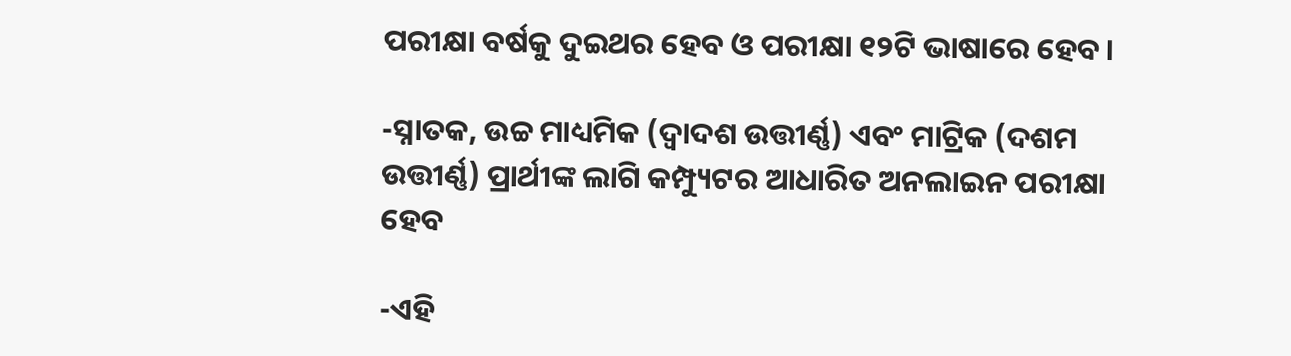ପରୀକ୍ଷା ବର୍ଷକୁ ଦୁଇଥର ହେବ ଓ ପରୀକ୍ଷା ୧୨ଟି ଭାଷାରେ ହେବ।

-ସ୍ନାତକ, ଉଚ୍ଚ ମାଧ୍ୟମିକ (ଦ୍ଵାଦଶ ଉତ୍ତୀର୍ଣ୍ଣ) ଏବଂ ମାଟ୍ରିକ (ଦଶମ ଉତ୍ତୀର୍ଣ୍ଣ) ପ୍ରାର୍ଥୀଙ୍କ ଲାଗି କମ୍ପ୍ୟୁଟର ଆଧାରିତ ଅନଲାଇନ ପରୀକ୍ଷା ହେବ

-ଏହି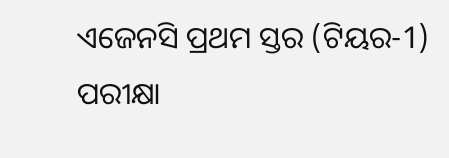ଏଜେନସି ପ୍ରଥମ ସ୍ତର (ଟିୟର-1) ପରୀକ୍ଷା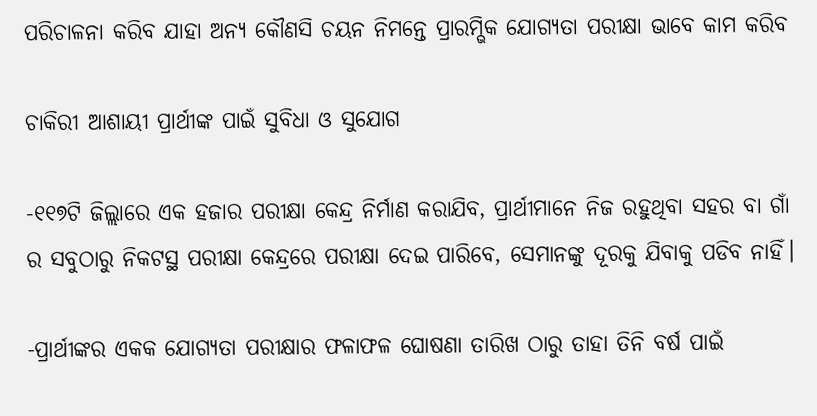ପରିଚାଳନା କରିବ ଯାହା ଅନ୍ୟ କୌଣସି ଚୟନ ନିମନ୍ତେ ପ୍ରାରମ୍ଭିକ ଯୋଗ୍ୟତା ପରୀକ୍ଷା ଭାବେ କାମ କରିବ

ଚାକିରୀ ଆଶାୟୀ ପ୍ରାର୍ଥୀଙ୍କ ପାଇଁ ସୁବିଧା ଓ ସୁଯୋଗ

-୧୧୭ଟି ଜିଲ୍ଲାରେ ଏକ ହଜାର ପରୀକ୍ଷା କେନ୍ଦ୍ର ନିର୍ମାଣ କରାଯିବ, ପ୍ରାର୍ଥୀମାନେ ନିଜ ରହୁଥିବା ସହର ବା ଗାଁ ର ସବୁଠାରୁ ନିକଟସ୍ଥ ପରୀକ୍ଷା କେନ୍ଦ୍ରରେ ପରୀକ୍ଷା ଦେଇ ପାରିବେ, ସେମାନଙ୍କୁ ଦୂରକୁ ଯିବାକୁ ପଡିବ ନାହିଁ।

-ପ୍ରାର୍ଥୀଙ୍କର ଏକକ ଯୋଗ୍ୟତା ପରୀକ୍ଷାର ଫଳାଫଳ ଘୋଷଣା ତାରିଖ ଠାରୁ ତାହା ତିନି ବର୍ଷ ପାଇଁ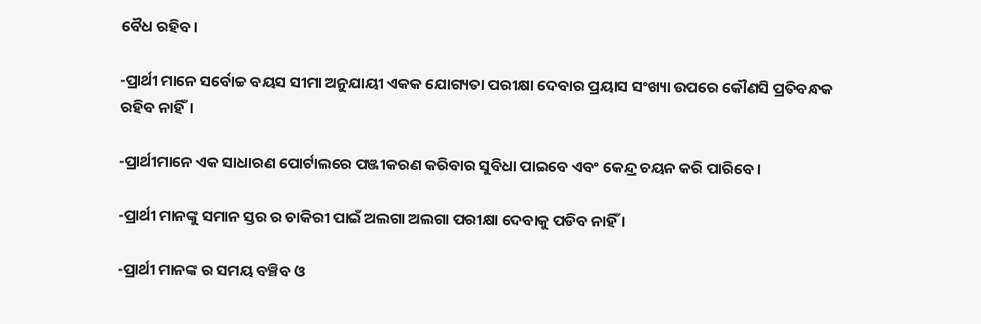ବୈଧ ରହିବ।

-ପ୍ରାର୍ଥୀ ମାନେ ସର୍ବୋଚ୍ଚ ବୟସ ସୀମା ଅନୁଯାୟୀ ଏକକ ଯୋଗ୍ୟତା ପରୀକ୍ଷା ଦେବାର ପ୍ରୟାସ ସଂଖ୍ୟା ଉପରେ କୌଣସି ପ୍ରତିବନ୍ଧକ ରହିବ ନାହିଁ।

-ପ୍ରାର୍ଥୀମାନେ ଏକ ସାଧାରଣ ପୋର୍ଟାଲରେ ପଞ୍ଜୀକରଣ କରିବାର ସୁବିଧା ପାଇବେ ଏବଂ କେନ୍ଦ୍ର ଚୟନ କରି ପାରିବେ।

-ପ୍ରାର୍ଥୀ ମାନଙ୍କୁ ସମାନ ସ୍ତର ର ଚାକିରୀ ପାଇଁ ଅଲଗା ଅଲଗା ପରୀକ୍ଷା ଦେବାକୁ ପଡିବ ନାହିଁ ।

-ପ୍ରାର୍ଥୀ ମାନଙ୍କ ର ସମୟ ବଞ୍ଚିବ ଓ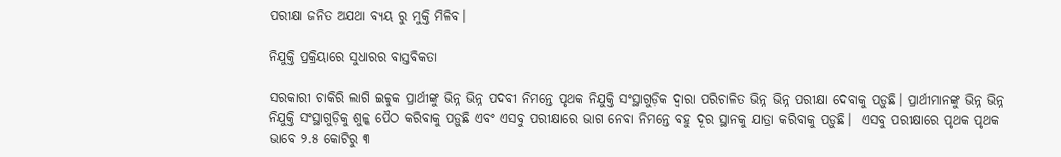ପରୀକ୍ଷା ଜନିତ ଅଯଥା ବ୍ୟୟ ରୁ ମୁକ୍ତି ମିଳିବ।

ନିଯୁକ୍ତି ପ୍ରକ୍ରିୟାରେ ସୁଧାରର ବାସ୍ତବିକତା

ସରକାରୀ ଚାକିରି ଲାଗି ଇଚ୍ଚୁକ ପ୍ରାର୍ଥୀଙ୍କୁ ଭିନ୍ନ ଭିନ୍ନ ପଦବୀ ନିମନ୍ତେ ପୃଥକ ନିଯୁକ୍ତି ସଂସ୍ଥାଗୁଡ଼ିକ ଦ୍ଵାରା ପରିଚାଳିତ ଭିନ୍ନ ଭିନ୍ନ ପରୀକ୍ଷା ଦେବାକୁ ପଡ଼ୁଛି। ପ୍ରାର୍ଥୀମାନଙ୍କୁ ଭିନ୍ନ ଭିନ୍ନ ନିଯୁକ୍ତି ସଂସ୍ଥାଗୁଡ଼ିକୁ ଶୁଳ୍କ ପୈଠ କରିବାକୁ ପଡ଼ୁଛି ଏବଂ ଏସବୁ ପରୀକ୍ଷାରେ ଭାଗ ନେବା ନିମନ୍ତେ ବହୁ ଦୂର ସ୍ଥାନକୁ ଯାତ୍ରା କରିବାକୁ ପଡ଼ୁଛି।  ଏସବୁ ପରୀକ୍ଷାରେ ପୃଥକ ପୃଥକ ଭାବେ ୨.୫ କୋଟିରୁ ୩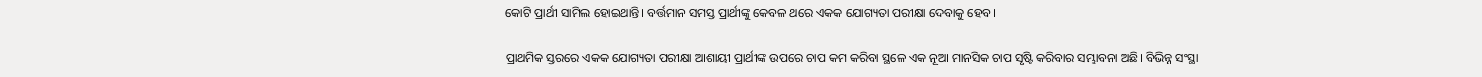କୋଟି ପ୍ରାର୍ଥୀ ସାମିଲ ହୋଇଥାନ୍ତି। ବର୍ତ୍ତମାନ ସମସ୍ତ ପ୍ରାର୍ଥୀଙ୍କୁ କେବଳ ଥରେ ଏକକ ଯୋଗ୍ୟତା ପରୀକ୍ଷା ଦେବାକୁ ହେବ।

ପ୍ରାଥମିକ ସ୍ତରରେ ଏକକ ଯୋଗ୍ୟତା ପରୀକ୍ଷା ଆଶାୟୀ ପ୍ରାର୍ଥୀଙ୍କ ଉପରେ ଚାପ କମ କରିବା ସ୍ଥଳେ ଏକ ନୂଆ ମାନସିକ ଚାପ ସୃଷ୍ଟି କରିବାର ସମ୍ଭାବନା ଅଛି। ବିଭିନ୍ନ ସଂସ୍ଥା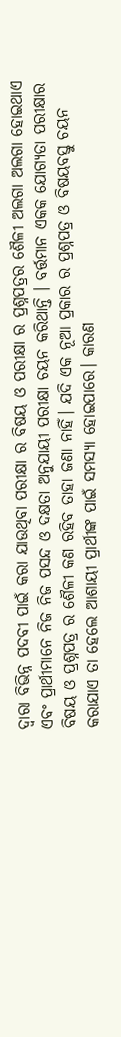ଦ୍ୱାରା ବିଭିନ୍ନ ପଦବୀ ପାଇଁ କରା ଯାଉଥିବା ପରୀକ୍ଷା ର ବିଷୟ ଓ ପରୀକ୍ଷା ର ପ୍ରଶ୍ନପତ୍ରର ଶୈଳୀ ଅଲଗା ଅଲଗା ହୋଇଥାଏ ଏବଂ ପ୍ରାର୍ଥୀମାନେ ନିଜ ନିଜ ପସନ୍ଦ ଓ ଦକ୍ଷତା ଅନୁଯାୟୀ ପରୀକ୍ଷା ଚୟନ କରିଥାନ୍ତି । ବର୍ତ୍ତମାନ ଏକକ ଯୋଗ୍ୟତା ପରୀକ୍ଷାର ବିଷୟ ଓ ପ୍ରଶ୍ନପତ୍ର ର ଶୈଳୀ କଣ ରହିବ ତାହା ଜଣା ନାହିଁ। ଯଦି ଏକ ନୂଆ ପ୍ରକାର ର ପ୍ରଶ୍ନପତ୍ର ଓ ବିଷୟବସ୍ତୁ ଚୟନ କରାଯାଏ ତା ହେଲେ ଆଶାୟୀ ପ୍ରାର୍ଥୀଙ୍କ ପାଇଁ ସମସ୍ୟା ହୋଇପାରେ। କାରଣ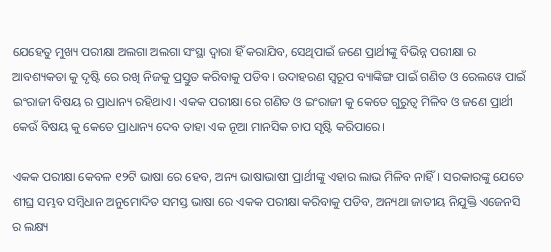ଯେହେତୁ ମୁଖ୍ୟ ପରୀକ୍ଷା ଅଲଗା ଅଲଗା ସଂସ୍ଥା ଦ୍ୱାରା ହିଁ କରାଯିବ, ସେଥିପାଇଁ ଜଣେ ପ୍ରାର୍ଥୀଙ୍କୁ ବିଭିନ୍ନ ପରୀକ୍ଷା ର ଆବଶ୍ୟକତା କୁ ଦୃଷ୍ଟି ରେ ରଖି ନିଜକୁ ପ୍ରସ୍ତୁତ କରିବାକୁ ପଡିବ। ଉଦାହରଣ ସ୍ୱରୂପ ବ୍ୟାଙ୍କିଙ୍ଗ ପାଇଁ ଗଣିତ ଓ ରେଲୱେ ପାଇଁ ଇଂରାଜୀ ବିଷୟ ର ପ୍ରାଧାନ୍ୟ ରହିଥାଏ। ଏକକ ପରୀକ୍ଷା ରେ ଗଣିତ ଓ ଇଂରାଜୀ କୁ କେତେ ଗୁରୁତ୍ୱ ମିଳିବ ଓ ଜଣେ ପ୍ରାର୍ଥୀ କେଉଁ ବିଷୟ କୁ କେତେ ପ୍ରାଧାନ୍ୟ ଦେବ ତାହା ଏକ ନୂଆ ମାନସିକ ଚାପ ସୃଷ୍ଟି କରିପାରେ।

ଏକକ ପରୀକ୍ଷା କେବଳ ୧୨ଟି ଭାଷା ରେ ହେବ, ଅନ୍ୟ ଭାଷାଭାଷୀ ପ୍ରାର୍ଥୀଙ୍କୁ ଏହାର ଲାଭ ମିଳିବ ନାହିଁ। ସରକାରଙ୍କୁ ଯେତେ ଶୀଘ୍ର ସମ୍ଭବ ସମ୍ବିଧାନ ଅନୁମୋଦିତ ସମସ୍ତ ଭାଷା ରେ ଏକକ ପରୀକ୍ଷା କରିବାକୁ ପଡିବ, ଅନ୍ୟଥା ଜାତୀୟ ନିଯୁକ୍ତି ଏଜେନସି ର ଲକ୍ଷ୍ୟ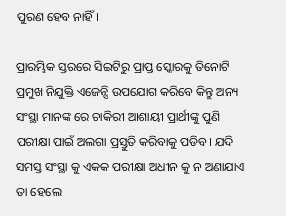ପୁରଣ ହେବ ନାହିଁ।

ପ୍ରାରମ୍ଭିକ ସ୍ତରରେ ସିଇଟିରୁ ପ୍ରାପ୍ତ ସ୍କୋରକୁ ତିନୋଟି ପ୍ରମୁଖ ନିଯୁକ୍ତି ଏଜେନ୍ସି ଉପଯୋଗ କରିବେ କିନ୍ତୁ ଅନ୍ୟ ସଂସ୍ଥା ମାନଙ୍କ ରେ ଚାକିରୀ ଆଶାୟୀ ପ୍ରାର୍ଥୀଙ୍କୁ ପୁଣି ପରୀକ୍ଷା ପାଇଁ ଅଲଗା ପ୍ରସ୍ତୁତି କରିବାକୁ ପଡିବ। ଯଦି ସମସ୍ତ ସଂସ୍ଥା କୁ ଏକକ ପରୀକ୍ଷା ଅଧୀନ କୁ ନ ଅଣାଯାଏ ତା ହେଲେ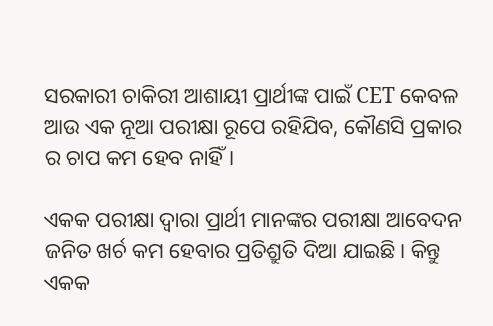ସରକାରୀ ଚାକିରୀ ଆଶାୟୀ ପ୍ରାର୍ଥୀଙ୍କ ପାଇଁ CET କେବଳ ଆଉ ଏକ ନୂଆ ପରୀକ୍ଷା ରୂପେ ରହିଯିବ, କୌଣସି ପ୍ରକାର ର ଚାପ କମ ହେବ ନାହିଁ।

ଏକକ ପରୀକ୍ଷା ଦ୍ୱାରା ପ୍ରାର୍ଥୀ ମାନଙ୍କର ପରୀକ୍ଷା ଆବେଦନ ଜନିତ ଖର୍ଚ କମ ହେବାର ପ୍ରତିଶ୍ରୁତି ଦିଆ ଯାଇଛି। କିନ୍ତୁ ଏକକ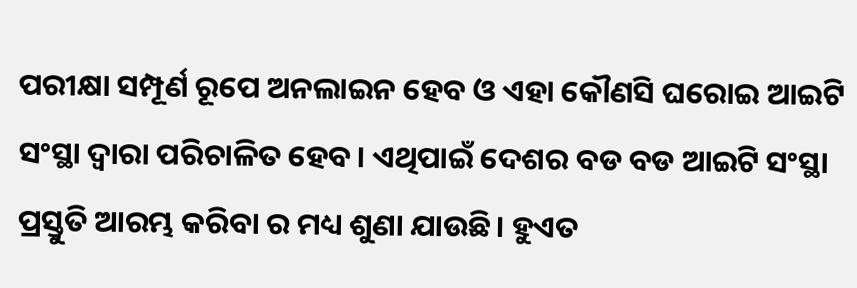ପରୀକ୍ଷା ସମ୍ପୂର୍ଣ ରୂପେ ଅନଲାଇନ ହେବ ଓ ଏହା କୌଣସି ଘରୋଇ ଆଇଟି ସଂସ୍ଥା ଦ୍ୱାରା ପରିଚାଳିତ ହେବ। ଏଥିପାଇଁ ଦେଶର ବଡ ବଡ ଆଇଟି ସଂସ୍ଥା ପ୍ରସ୍ତୁତି ଆରମ୍ଭ କରିବା ର ମଧ୍ୟ ଶୁଣା ଯାଉଛି। ହୁଏତ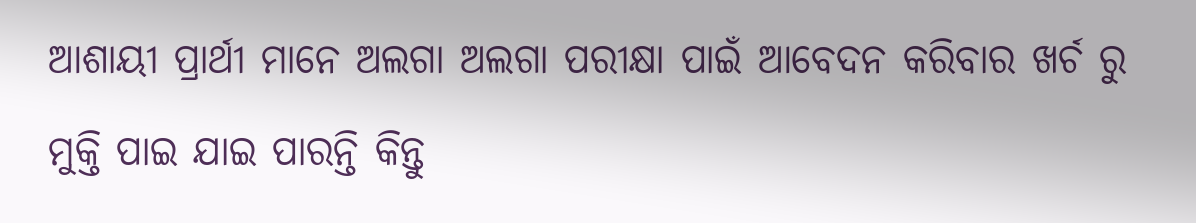ଆଶାୟୀ ପ୍ରାର୍ଥୀ ମାନେ ଅଲଗା ଅଲଗା ପରୀକ୍ଷା ପାଇଁ ଆବେଦନ କରିବାର ଖର୍ଚ ରୁ ମୁକ୍ତି ପାଇ ଯାଇ ପାରନ୍ତି କିନ୍ତୁ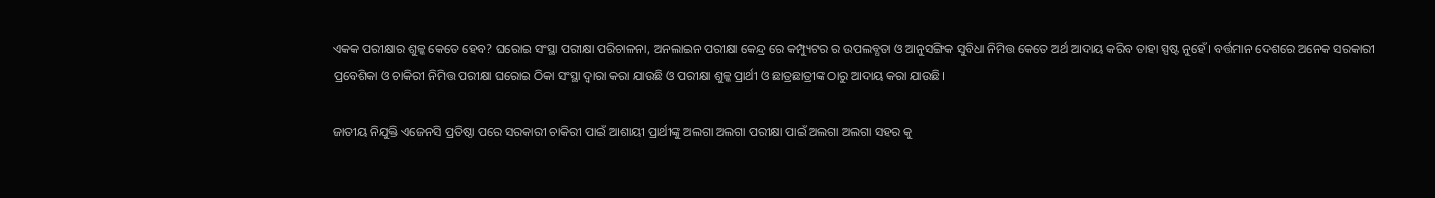ଏକକ ପରୀକ୍ଷାର ଶୁଳ୍କ କେତେ ହେବ? ଘରୋଇ ସଂସ୍ଥା ପରୀକ୍ଷା ପରିଚାଳନା, ଅନଲାଇନ ପରୀକ୍ଷା କେନ୍ଦ୍ର ରେ କମ୍ପ୍ୟୁଟର ର ଉପଲବ୍ଧତା ଓ ଆନୁସଙ୍ଗିକ ସୁବିଧା ନିମିତ୍ତ କେତେ ଅର୍ଥ ଆଦାୟ କରିବ ତାହା ସ୍ପଷ୍ଟ ନୁହେଁ। ବର୍ତ୍ତମାନ ଦେଶରେ ଅନେକ ସରକାରୀ ପ୍ରବେଶିକା ଓ ଚାକିରୀ ନିମିତ୍ତ ପରୀକ୍ଷା ଘରୋଇ ଠିକା ସଂସ୍ଥା ଦ୍ୱାରା କରା ଯାଉଛି ଓ ପରୀକ୍ଷା ଶୁଳ୍କ ପ୍ରାର୍ଥୀ ଓ ଛାତ୍ରଛାତ୍ରୀଙ୍କ ଠାରୁ ଆଦାୟ କରା ଯାଉଛି।

ଜାତୀୟ ନିଯୁକ୍ତି ଏଜେନସି ପ୍ରତିଷ୍ଠା ପରେ ସରକାରୀ ଚାକିରୀ ପାଇଁ ଆଶାୟୀ ପ୍ରାର୍ଥୀଙ୍କୁ ଅଲଗା ଅଲଗା ପରୀକ୍ଷା ପାଇଁ ଅଲଗା ଅଲଗା ସହର କୁ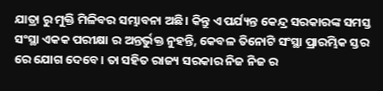ଯାତ୍ରା ରୁ ମୁକ୍ତି ମିଳିବର ସମ୍ଭାବନା ଅଛି। କିନ୍ତୁ ଏ ପର୍ଯ୍ୟନ୍ତ କେନ୍ଦ୍ର ସରକାରଙ୍କ ସମସ୍ତ ସଂସ୍ଥା ଏକକ ପରୀକ୍ଷା ର ଅନ୍ତର୍ଭୁକ୍ତ ନୁହନ୍ତି, କେବଳ ତିନୋଟି ସଂସ୍ଥା ପ୍ରାରମ୍ଭିକ ସ୍ତର ରେ ଯୋଗ ଦେବେ। ତା ସହିତ ରାଜ୍ୟ ସରକାର ନିଜ ନିଜ ର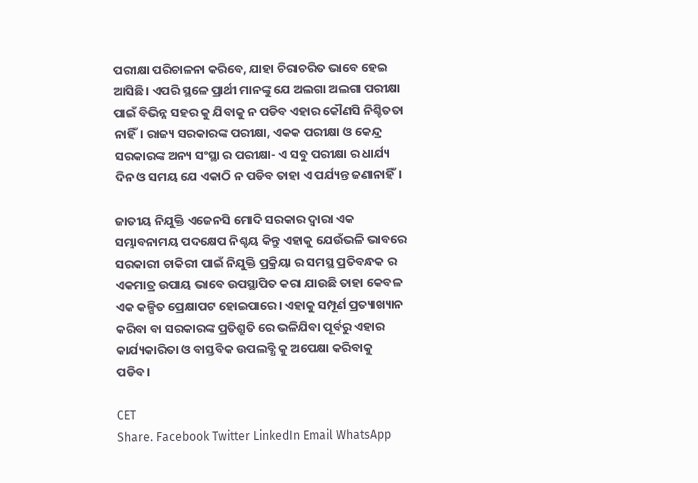ପରୀକ୍ଷା ପରିଚାଳନା କରିବେ, ଯାହା ଚିରାଚରିତ ଭାବେ ହେଇ ଆସିଛି। ଏପରି ସ୍ଥଳେ ପ୍ରାର୍ଥୀ ମାନଙ୍କୁ ଯେ ଅଲଗା ଅଲଗା ପରୀକ୍ଷା ପାଇଁ ବିଭିନ୍ନ ସହର କୁ ଯିବାକୁ ନ ପଡିବ ଏହାର କୌଣସି ନିଶ୍ଚିତତା ନାହିଁ। ରାଜ୍ୟ ସରକାରଙ୍କ ପରୀକ୍ଷା, ଏକକ ପରୀକ୍ଷା ଓ କେନ୍ଦ୍ର ସରକାରଙ୍କ ଅନ୍ୟ ସଂସ୍ଥା ର ପରୀକ୍ଷା- ଏ ସବୁ ପରୀକ୍ଷା ର ଧାର୍ଯ୍ୟ ଦିନ ଓ ସମୟ ଯେ ଏକାଠି ନ ପଡିବ ତାହା ଏ ପର୍ଯ୍ୟନ୍ତ ଜଣାନାହିଁ।

ଜାତୀୟ ନିଯୁକ୍ତି ଏଜେନସି ମୋଦି ସରକାର ଦ୍ୱାରା ଏକ ସମ୍ଭାବନାମୟ ପଦକ୍ଷେପ ନିଶ୍ଚୟ କିନ୍ତୁ ଏହାକୁ ଯେଉଁଭଳି ଭାବରେ ସରକାରୀ ଚାକିରୀ ପାଇଁ ନିଯୁକ୍ତି ପ୍ରକ୍ରିୟା ର ସମସ୍ଥ ପ୍ରତିବନ୍ଧକ ର ଏକମାତ୍ର ଉପାୟ ଭାବେ ଉପସ୍ଥାପିତ କରା ଯାଉଛି ତାହା କେବଳ ଏକ କଳ୍ପିତ ପ୍ରେକ୍ଷାପଟ ହୋଇପାରେ। ଏହାକୁ ସମ୍ପୂର୍ଣ ପ୍ରତ୍ୟାଖ୍ୟାନ କରିବା ବା ସରକାରଙ୍କ ପ୍ରତିଶ୍ରୁତି ରେ ଭଳିଯିବା ପୂର୍ବରୁ ଏହାର କାର୍ଯ୍ୟକାରିତା ଓ ବାସ୍ତବିକ ଉପଲବ୍ଧି କୁ ଅପେକ୍ଷା କରିବାକୁ ପଡିବ।

CET
Share. Facebook Twitter LinkedIn Email WhatsApp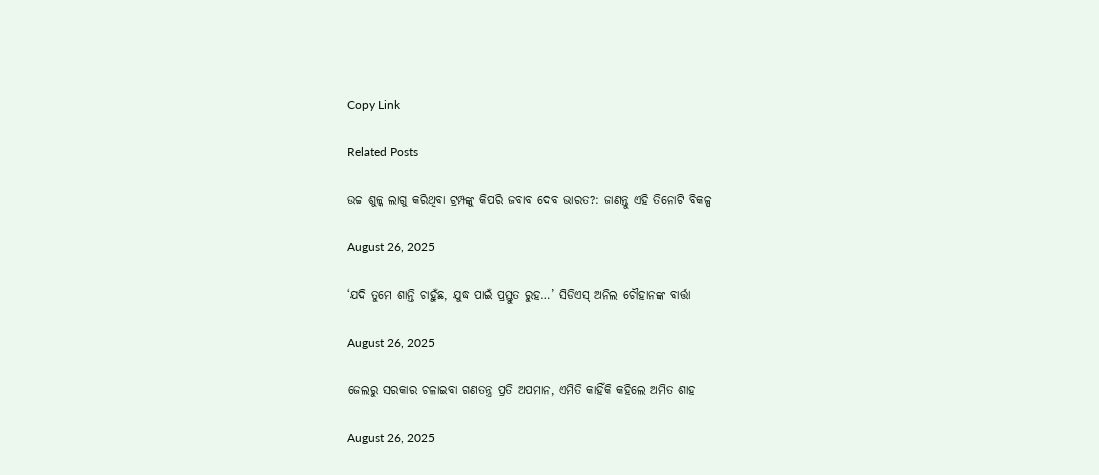Copy Link

Related Posts

ଉଚ୍ଚ ଶୁଳ୍କ ଲାଗୁ କରିଥିବା ଟ୍ରମ୍ପଙ୍କୁ କିପରି ଜବାବ ଦେବ ଭାରତ?: ଜାଣନ୍ତୁ ଏହି ତିନୋଟି ବିକଳ୍ପ

August 26, 2025

‘ଯଦି ତୁମେ ଶାନ୍ତି ଚାହୁଁଛ, ଯୁଦ୍ଧ ପାଇଁ ପ୍ରସ୍ତୁତ ରୁହ…’ ସିଡିଏସ୍ ଅନିଲ ଚୌହାନଙ୍କ ବାର୍ତ୍ତା

August 26, 2025

ଜେଲରୁ ସରକାର ଚଳାଇବା ଗଣତନ୍ତ୍ର ପ୍ରତି ଅପମାନ, ଏମିତି କାହିଁକି କହିଲେ ଅମିତ ଶାହ

August 26, 2025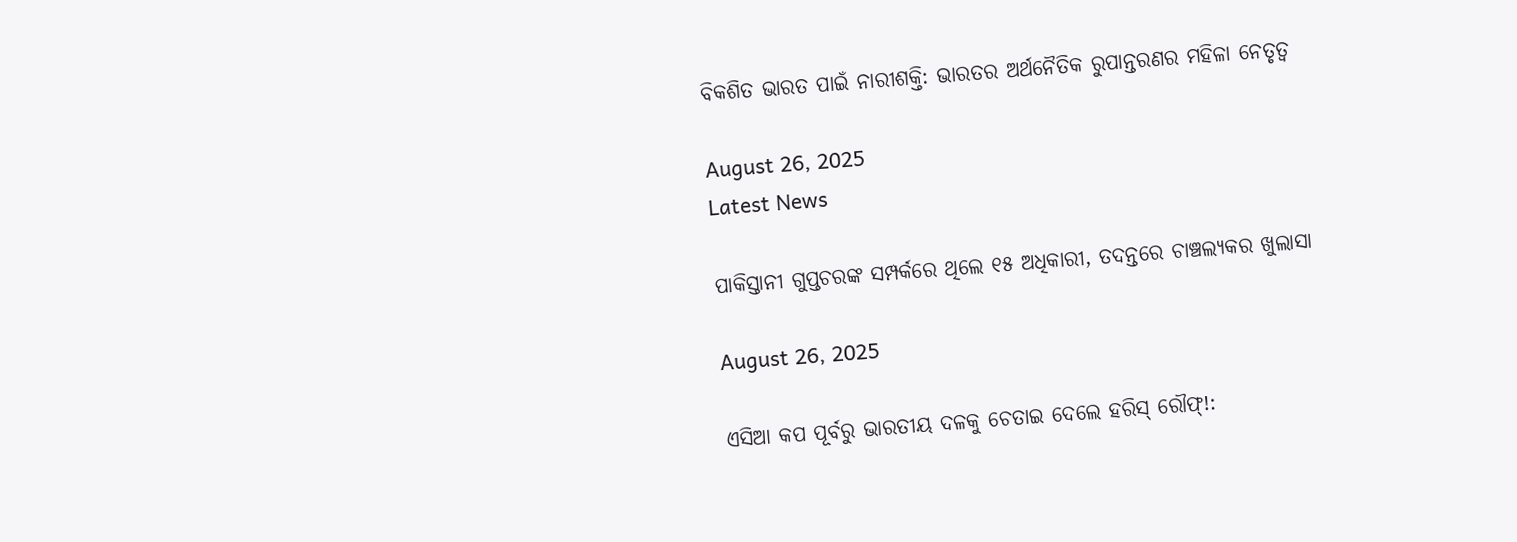ବିକଶିତ ଭାରତ ପାଇଁ ନାରୀଶକ୍ତି: ଭାରତର ଅର୍ଥନୈତିକ ରୁପାନ୍ତରଣର ମହିଳା ନେତୃତ୍ବ

August 26, 2025
Latest News

ପାକିସ୍ତାନୀ ଗୁପ୍ତଚରଙ୍କ ସମ୍ପର୍କରେ ଥିଲେ ୧୫ ଅଧିକାରୀ, ତଦନ୍ତରେ ଚାଞ୍ଚଲ୍ୟକର ଖୁଲାସା

August 26, 2025

ଏସିଆ କପ ପୂର୍ବରୁ ଭାରତୀୟ ଦଳକୁ ଚେତାଇ ଦେଲେ ହରିସ୍ ରୌଫ୍!: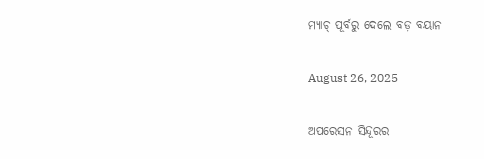ମ୍ୟାଚ୍ ପୂର୍ବରୁ ଦେଲେ ବଡ଼ ବୟାନ

August 26, 2025

ଅପରେସନ ସିନ୍ଦୂରର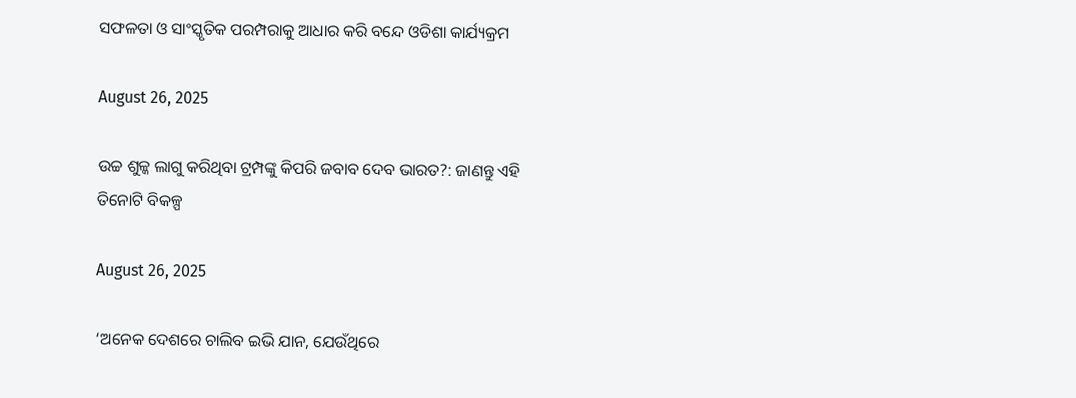ସଫଳତା ଓ ସାଂସ୍କୃତିକ ପରମ୍ପରାକୁ ଆଧାର କରି ବନ୍ଦେ ଓଡିଶା କାର୍ଯ୍ୟକ୍ରମ

August 26, 2025

ଉଚ୍ଚ ଶୁଳ୍କ ଲାଗୁ କରିଥିବା ଟ୍ରମ୍ପଙ୍କୁ କିପରି ଜବାବ ଦେବ ଭାରତ?: ଜାଣନ୍ତୁ ଏହି ତିନୋଟି ବିକଳ୍ପ

August 26, 2025

‘ଅନେକ ଦେଶରେ ଚାଲିବ ଇଭି ଯାନ, ଯେଉଁଥିରେ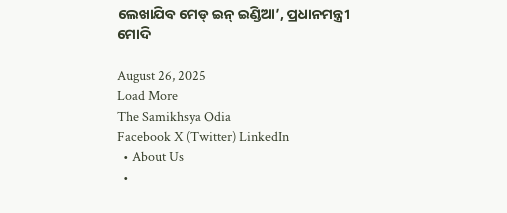ଲେଖାଯିବ ମେଡ୍ ଇନ୍ ଇଣ୍ଡିଆ’, ପ୍ରଧାନମନ୍ତ୍ରୀ ମୋଦି

August 26, 2025
Load More
The Samikhsya Odia
Facebook X (Twitter) LinkedIn
  • About Us
  •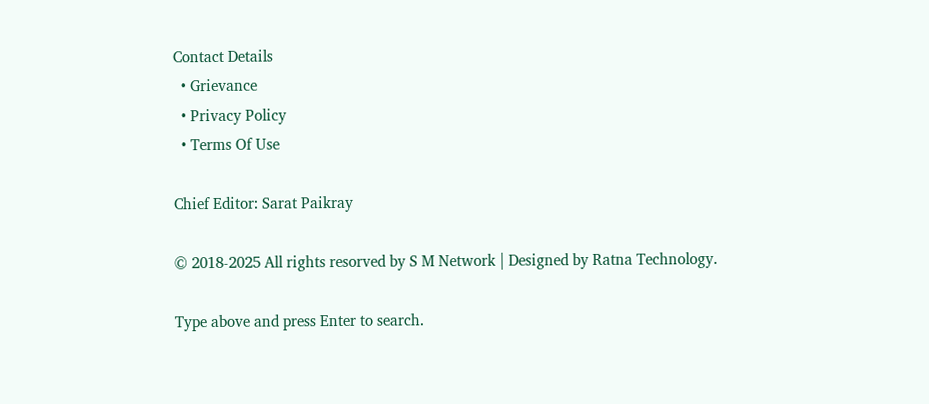Contact Details
  • Grievance
  • Privacy Policy
  • Terms Of Use

Chief Editor: Sarat Paikray

© 2018-2025 All rights resorved by S M Network | Designed by Ratna Technology.

Type above and press Enter to search.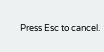Press Esc to cancel.